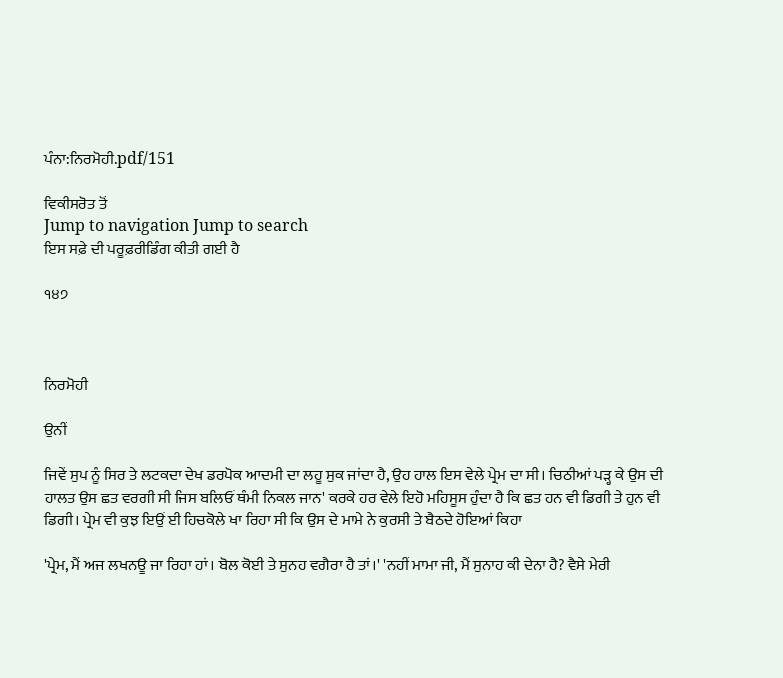ਪੰਨਾ:ਨਿਰਮੋਹੀ.pdf/151

ਵਿਕੀਸਰੋਤ ਤੋਂ
Jump to navigation Jump to search
ਇਸ ਸਫ਼ੇ ਦੀ ਪਰੂਫ਼ਰੀਡਿੰਗ ਕੀਤੀ ਗਈ ਹੈ

੧੪੭



ਨਿਰਮੋਹੀ

ਉਨੀਂ

ਜਿਵੇਂ ਸੁਪ ਨੂੰ ਸਿਰ ਤੇ ਲਟਕਦਾ ਦੇਖ ਡਰਪੋਕ ਆਦਮੀ ਦਾ ਲਹੂ ਸੁਕ ਜਾਂਦਾ ਹੈ, ਉਹ ਹਾਲ ਇਸ ਵੇਲੇ ਪ੍ਰੇਮ ਦਾ ਸੀ। ਚਿਠੀਆਂ ਪੜ੍ਹ ਕੇ ਉਸ ਦੀ ਹਾਲਤ ਉਸ ਛਤ ਵਰਗੀ ਸੀ ਜਿਸ ਬਲਿਓਂ ਥੰਮੀ ਨਿਕਲ ਜਾਨ' ਕਰਕੇ ਹਰ ਵੇਲੇ ਇਹੋ ਮਹਿਸੂਸ ਹੁੰਦਾ ਹੈ ਕਿ ਛਤ ਹਨ ਵੀ ਡਿਗੀ ਤੇ ਹੁਨ ਵੀ ਡਿਗੀ। ਪ੍ਰੇਮ ਵੀ ਕੁਝ ਇਉਂ ਈ ਹਿਚਕੋਲੇ ਖਾ ਰਿਹਾ ਸੀ ਕਿ ਉਸ ਦੇ ਮਾਮੇ ਨੇ ਕੁਰਸੀ ਤੇ ਬੈਠਦੇ ਹੋਇਆਂ ਕਿਹਾ

'ਪ੍ਰੇਮ, ਮੈਂ ਅਜ ਲਖਨਊ ਜਾ ਰਿਹਾ ਹਾਂ। ਬੋਲ ਕੋਈ ਤੇ ਸੁਨਹ ਵਗੈਰਾ ਹੈ ਤਾਂ।' 'ਨਹੀਂ ਮਾਮਾ ਜੀ, ਮੈਂ ਸੁਨਾਹ ਕੀ ਦੇਨਾ ਹੈ? ਵੈਸੇ ਮੇਰੀ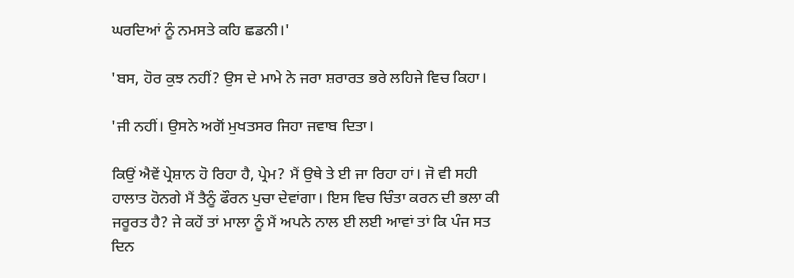ਘਰਦਿਆਂ ਨੂੰ ਨਮਸਤੇ ਕਹਿ ਛਡਨੀ।'

'ਬਸ, ਹੋਰ ਕੁਝ ਨਹੀਂ? ਉਸ ਦੇ ਮਾਮੇ ਨੇ ਜਰਾ ਸ਼ਰਾਰਤ ਭਰੇ ਲਹਿਜੇ ਵਿਚ ਕਿਹਾ।

'ਜੀ ਨਹੀਂ। ਉਸਨੇ ਅਗੋਂ ਮੁਖਤਸਰ ਜਿਹਾ ਜਵਾਬ ਦਿਤਾ।

ਕਿਉਂ ਐਵੇਂ ਪ੍ਰੇਸ਼ਾਨ ਹੋ ਰਿਹਾ ਹੈ, ਪ੍ਰੇਮ? ਮੈਂ ਉਥੇ ਤੇ ਈ ਜਾ ਰਿਹਾ ਹਾਂ। ਜੋ ਵੀ ਸਹੀ ਹਾਲਾਤ ਹੋਨਗੇ ਮੈਂ ਤੈਨੂੰ ਫੌਰਨ ਪੁਚਾ ਦੇਵਾਂਗਾ। ਇਸ ਵਿਚ ਚਿੰਤਾ ਕਰਨ ਦੀ ਭਲਾ ਕੀ ਜਰੂਰਤ ਹੈ? ਜੇ ਕਹੇਂ ਤਾਂ ਮਾਲਾ ਨੂੰ ਮੈਂ ਅਪਨੇ ਨਾਲ ਈ ਲਈ ਆਵਾਂ ਤਾਂ ਕਿ ਪੰਜ ਸਤ ਦਿਨ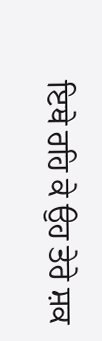ਇਥੇ ਰਹਿ ਕੇ ਉਹ ਤੇਰੇ ਸ਼ਕ